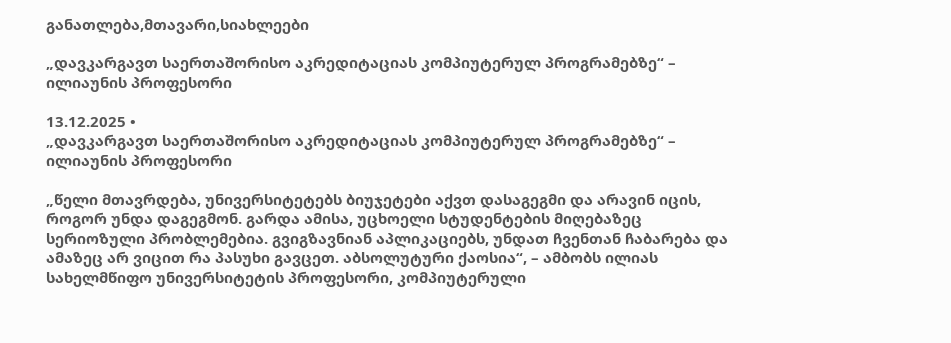განათლება,მთავარი,სიახლეები

„დავკარგავთ საერთაშორისო აკრედიტაციას კომპიუტერულ პროგრამებზე“ – ილიაუნის პროფესორი

13.12.2025 •
„დავკარგავთ საერთაშორისო აკრედიტაციას კომპიუტერულ პროგრამებზე“ – ილიაუნის პროფესორი

„წელი მთავრდება, უნივერსიტეტებს ბიუჯეტები აქვთ დასაგეგმი და არავინ იცის, როგორ უნდა დაგეგმონ. გარდა ამისა, უცხოელი სტუდენტების მიღებაზეც სერიოზული პრობლემებია. გვიგზავნიან აპლიკაციებს, უნდათ ჩვენთან ჩაბარება და ამაზეც არ ვიცით რა პასუხი გავცეთ. აბსოლუტური ქაოსია“, – ამბობს ილიას სახელმწიფო უნივერსიტეტის პროფესორი, კომპიუტერული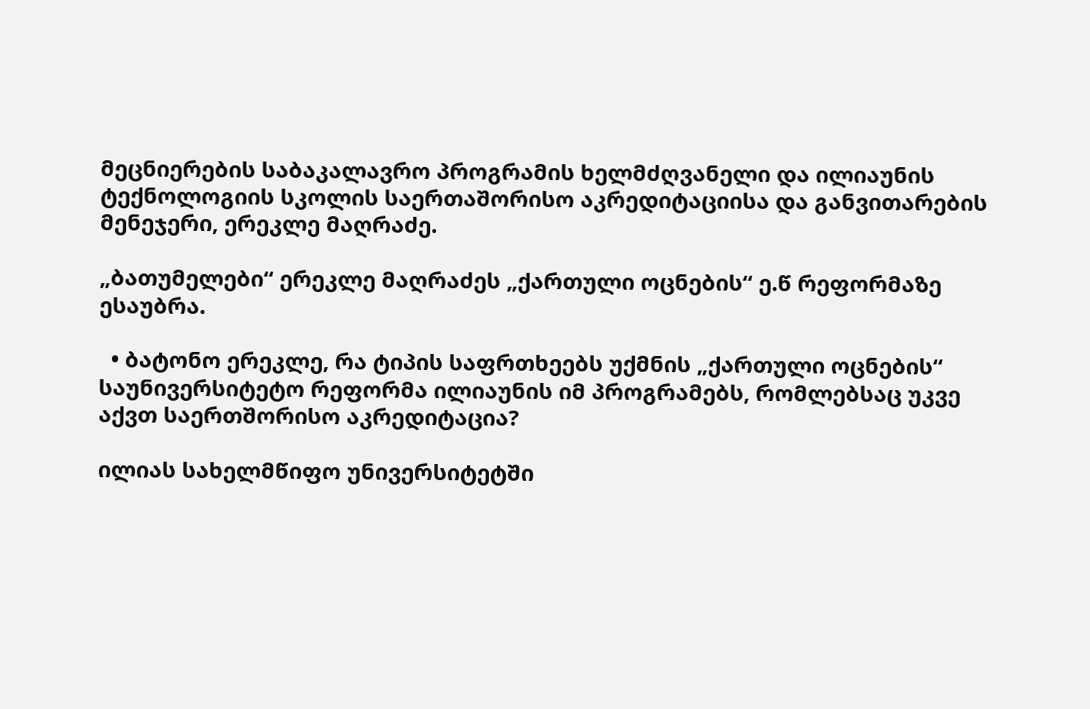მეცნიერების საბაკალავრო პროგრამის ხელმძღვანელი და ილიაუნის ტექნოლოგიის სკოლის საერთაშორისო აკრედიტაციისა და განვითარების მენეჯერი, ერეკლე მაღრაძე.

„ბათუმელები“ ერეკლე მაღრაძეს „ქართული ოცნების“ ე.წ რეფორმაზე ესაუბრა.

  • ბატონო ერეკლე, რა ტიპის საფრთხეებს უქმნის „ქართული ოცნების“ საუნივერსიტეტო რეფორმა ილიაუნის იმ პროგრამებს, რომლებსაც უკვე აქვთ საერთშორისო აკრედიტაცია?

ილიას სახელმწიფო უნივერსიტეტში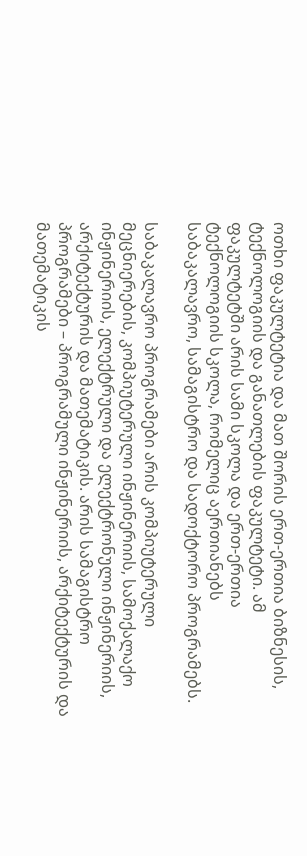ოთხი ფაკულტეტია და მათ შორის ერთ-ერთია ბიზნესის, ტექნოლოგიის და განათლების ფაკულტეტი. ამ ფაკულტეტში არის სამი სკოლა და ერთ-ერთია ტექნოლოგიის სკოლა, რომელიც აერთიანებს საბაკალავრო, სამაგისტრო და სადოქტორო პროგრამებს.

საბაკალავრო პროგრამები არის კომპიუტერული მეცნიერების, კომპიუტერული ინჟინერიის, სამოქალაქო ინჟინერიის, ელექტრული და ელექტრონული ინჟინერიის, არქიტექტურის და მათემატიკის. არის სამაგისტრო პროგრამები – პროგრამული ინჟინერიის, არქიტექტურის და მათემატიკის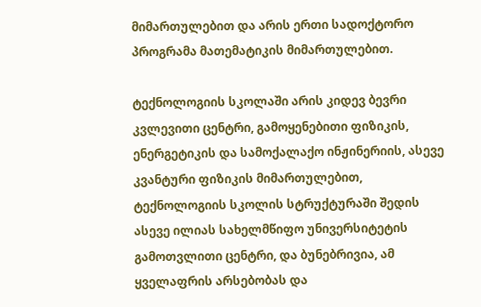მიმართულებით და არის ერთი სადოქტორო პროგრამა მათემატიკის მიმართულებით.

ტექნოლოგიის სკოლაში არის კიდევ ბევრი კვლევითი ცენტრი, გამოყენებითი ფიზიკის, ენერგეტიკის და სამოქალაქო ინჟინერიის, ასევე კვანტური ფიზიკის მიმართულებით, ტექნოლოგიის სკოლის სტრუქტურაში შედის ასევე ილიას სახელმწიფო უნივერსიტეტის გამოთვლითი ცენტრი, და ბუნებრივია, ამ ყველაფრის არსებობას და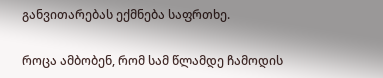განვითარებას ექმნება საფრთხე.

როცა ამბობენ, რომ სამ წლამდე ჩამოდის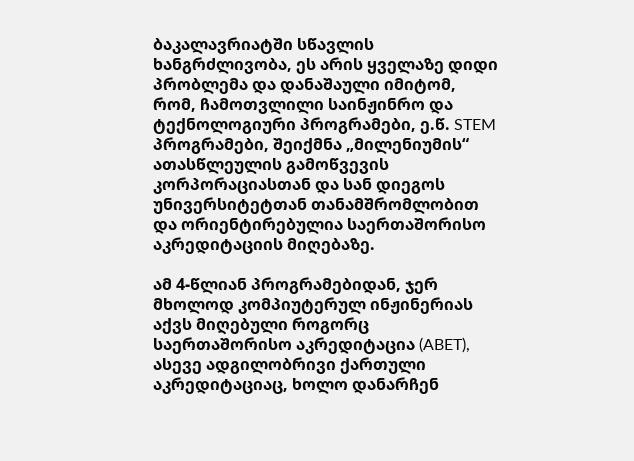ბაკალავრიატში სწავლის ხანგრძლივობა, ეს არის ყველაზე დიდი პრობლემა და დანაშაული იმიტომ, რომ, ჩამოთვლილი საინჟინრო და ტექნოლოგიური პროგრამები, ე.წ. STEM პროგრამები, შეიქმნა „მილენიუმის“ ათასწლეულის გამოწვევის კორპორაციასთან და სან დიეგოს უნივერსიტეტთან თანამშრომლობით და ორიენტირებულია საერთაშორისო აკრედიტაციის მიღებაზე.

ამ 4-წლიან პროგრამებიდან, ჯერ მხოლოდ კომპიუტერულ ინჟინერიას აქვს მიღებული როგორც საერთაშორისო აკრედიტაცია (ABET), ასევე ადგილობრივი ქართული აკრედიტაციაც, ხოლო დანარჩენ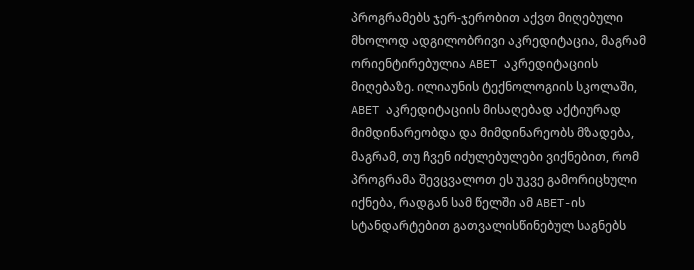პროგრამებს ჯერ-ჯერობით აქვთ მიღებული მხოლოდ ადგილობრივი აკრედიტაცია, მაგრამ ორიენტირებულია ABET აკრედიტაციის მიღებაზე. ილიაუნის ტექნოლოგიის სკოლაში, ABET აკრედიტაციის მისაღებად აქტიურად მიმდინარეობდა და მიმდინარეობს მზადება, მაგრამ, თუ ჩვენ იძულებულები ვიქნებით, რომ პროგრამა შევცვალოთ ეს უკვე გამორიცხული იქნება, რადგან სამ წელში ამ ABET-ის სტანდარტებით გათვალისწინებულ საგნებს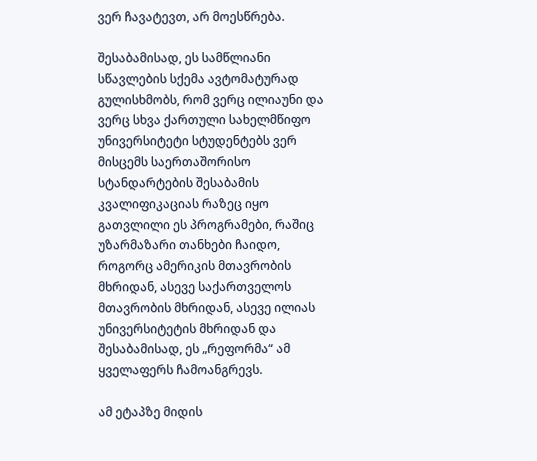ვერ ჩავატევთ, არ მოესწრება.

შესაბამისად, ეს სამწლიანი სწავლების სქემა ავტომატურად გულისხმობს, რომ ვერც ილიაუნი და ვერც სხვა ქართული სახელმწიფო უნივერსიტეტი სტუდენტებს ვერ მისცემს საერთაშორისო სტანდარტების შესაბამის კვალიფიკაციას რაზეც იყო გათვლილი ეს პროგრამები, რაშიც უზარმაზარი თანხები ჩაიდო, როგორც ამერიკის მთავრობის მხრიდან, ასევე საქართველოს მთავრობის მხრიდან, ასევე ილიას უნივერსიტეტის მხრიდან და შესაბამისად, ეს „რეფორმა“ ამ ყველაფერს ჩამოანგრევს.

ამ ეტაპზე მიდის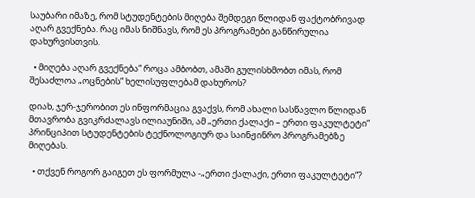საუბარი იმაზე, რომ სტუდენტების მიღება შემდეგი წლიდან ფაქტობრივად აღარ გვექნება. რაც იმას ნიშნავს, რომ ეს პროგრამები განწირულია დახურვისთვის.

  • მიღება აღარ გვექნება“ როცა ამბობთ, ამაში გულისხმობთ იმას, რომ შესაძლოა „ოცნების“ ხელისუფლებამ დახუროს?

დიახ, ჯერ-ჯერობით ეს ინფორმაცია გვაქვს, რომ ახალი სასწავლო წლიდან მთავრობა გვიკრძალავს ილიაუნიში, ამ „ერთი ქალაქი – ერთი ფაკულტეტი“ პრინციპით სტუდენტების ტექნოლოგიურ და საინჟინრო პროგრამებზე მიღებას.

  • თქვენ როგორ გაიგეთ ეს ფორმულა -„ერთი ქალაქი, ერთი ფაკულტეტი“?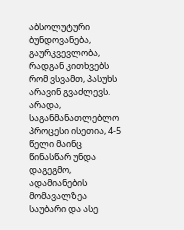აბსოლუტური ბუნდოვანება, გაურკვევლობა, რადგან კითხვებს რომ ვსვამთ, პასუხს არავინ გვაძლევს. არადა, საგანმანათლებლო პროცესი ისეთია, 4-5 წელი მაინც წინასწარ უნდა დაგეგმო, ადამიანების მომავალზეა საუბარი და ასე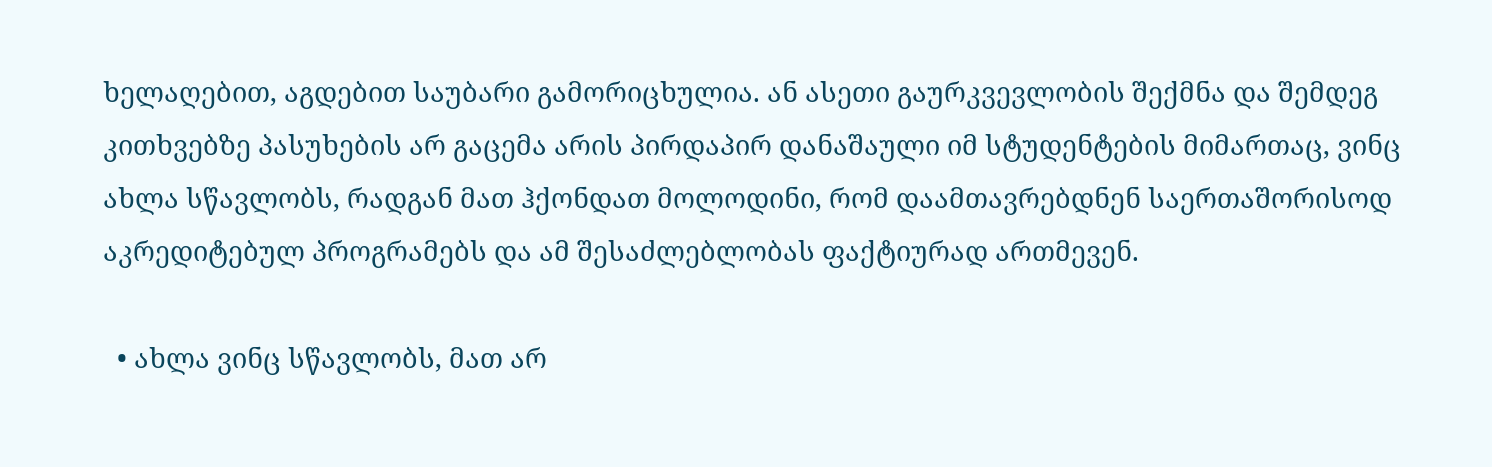ხელაღებით, აგდებით საუბარი გამორიცხულია. ან ასეთი გაურკვევლობის შექმნა და შემდეგ კითხვებზე პასუხების არ გაცემა არის პირდაპირ დანაშაული იმ სტუდენტების მიმართაც, ვინც ახლა სწავლობს, რადგან მათ ჰქონდათ მოლოდინი, რომ დაამთავრებდნენ საერთაშორისოდ აკრედიტებულ პროგრამებს და ამ შესაძლებლობას ფაქტიურად ართმევენ.

  • ახლა ვინც სწავლობს, მათ არ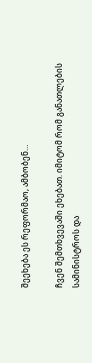შეეხება ეს რეფორმაო, ამბობენ…

ჩვენ შემთხვევაში ეხებათ. იმიტომ რომ განათლების სამინისტროს და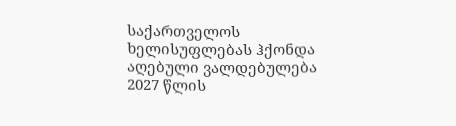საქართველოს ხელისუფლებას ჰქონდა აღებული ვალდებულება 2027 წლის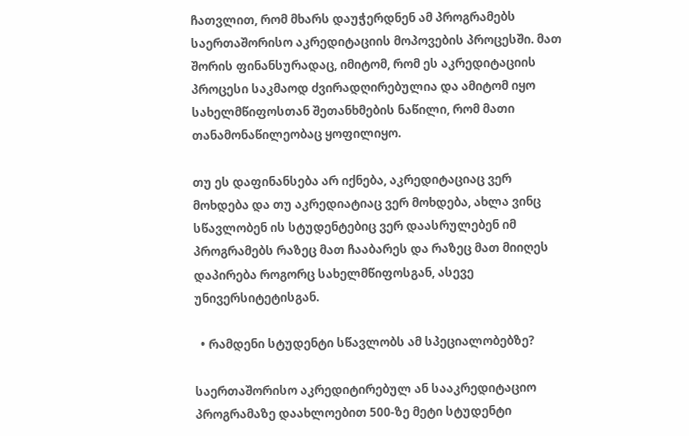ჩათვლით, რომ მხარს დაუჭერდნენ ამ პროგრამებს საერთაშორისო აკრედიტაციის მოპოვების პროცესში. მათ შორის ფინანსურადაც, იმიტომ, რომ ეს აკრედიტაციის პროცესი საკმაოდ ძვირადღირებულია და ამიტომ იყო სახელმწიფოსთან შეთანხმების ნაწილი, რომ მათი თანამონაწილეობაც ყოფილიყო.

თუ ეს დაფინანსება არ იქნება, აკრედიტაციაც ვერ მოხდება და თუ აკრედიატიაც ვერ მოხდება, ახლა ვინც სწავლობენ ის სტუდენტებიც ვერ დაასრულებენ იმ პროგრამებს რაზეც მათ ჩააბარეს და რაზეც მათ მიიღეს დაპირება როგორც სახელმწიფოსგან, ასევე უნივერსიტეტისგან.

  • რამდენი სტუდენტი სწავლობს ამ სპეციალობებზე?

საერთაშორისო აკრედიტირებულ ან სააკრედიტაციო პროგრამაზე დაახლოებით 500-ზე მეტი სტუდენტი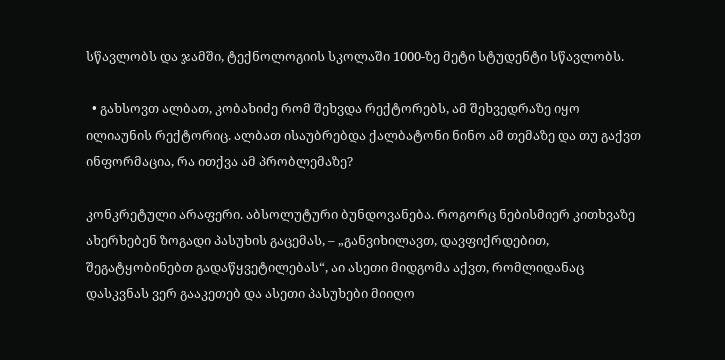სწავლობს და ჯამში, ტექნოლოგიის სკოლაში 1000-ზე მეტი სტუდენტი სწავლობს.

  • გახსოვთ ალბათ, კობახიძე რომ შეხვდა რექტორებს, ამ შეხვედრაზე იყო ილიაუნის რექტორიც. ალბათ ისაუბრებდა ქალბატონი ნინო ამ თემაზე და თუ გაქვთ ინფორმაცია, რა ითქვა ამ პრობლემაზე?

კონკრეტული არაფერი. აბსოლუტური ბუნდოვანება. როგორც ნებისმიერ კითხვაზე ახერხებენ ზოგადი პასუხის გაცემას, – „განვიხილავთ, დავფიქრდებით, შეგატყობინებთ გადაწყვეტილებას“, აი ასეთი მიდგომა აქვთ, რომლიდანაც დასკვნას ვერ გააკეთებ და ასეთი პასუხები მიიღო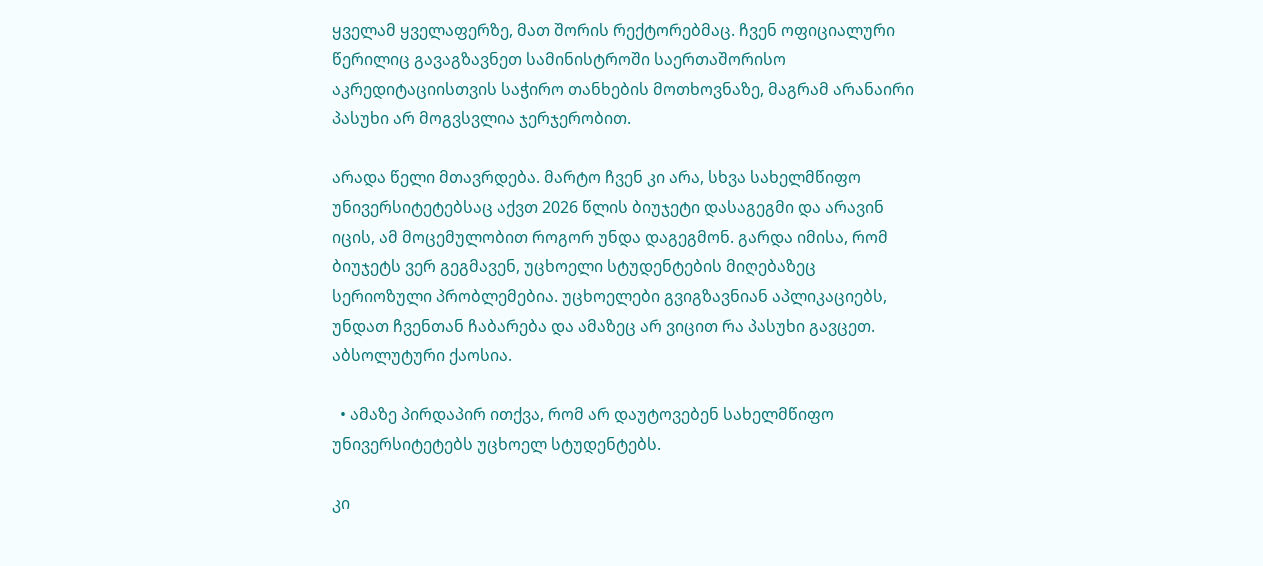ყველამ ყველაფერზე, მათ შორის რექტორებმაც. ჩვენ ოფიციალური წერილიც გავაგზავნეთ სამინისტროში საერთაშორისო აკრედიტაციისთვის საჭირო თანხების მოთხოვნაზე, მაგრამ არანაირი პასუხი არ მოგვსვლია ჯერჯერობით.

არადა წელი მთავრდება. მარტო ჩვენ კი არა, სხვა სახელმწიფო უნივერსიტეტებსაც აქვთ 2026 წლის ბიუჯეტი დასაგეგმი და არავინ იცის, ამ მოცემულობით როგორ უნდა დაგეგმონ. გარდა იმისა, რომ ბიუჯეტს ვერ გეგმავენ, უცხოელი სტუდენტების მიღებაზეც სერიოზული პრობლემებია. უცხოელები გვიგზავნიან აპლიკაციებს, უნდათ ჩვენთან ჩაბარება და ამაზეც არ ვიცით რა პასუხი გავცეთ. აბსოლუტური ქაოსია.

  • ამაზე პირდაპირ ითქვა, რომ არ დაუტოვებენ სახელმწიფო უნივერსიტეტებს უცხოელ სტუდენტებს.

კი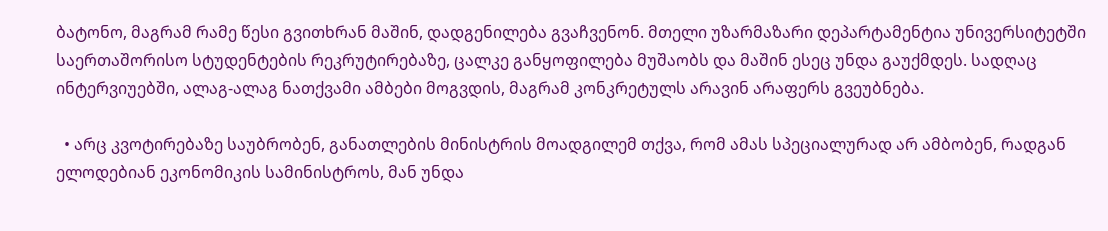ბატონო, მაგრამ რამე წესი გვითხრან მაშინ, დადგენილება გვაჩვენონ. მთელი უზარმაზარი დეპარტამენტია უნივერსიტეტში საერთაშორისო სტუდენტების რეკრუტირებაზე, ცალკე განყოფილება მუშაობს და მაშინ ესეც უნდა გაუქმდეს. სადღაც ინტერვიუებში, ალაგ-ალაგ ნათქვამი ამბები მოგვდის, მაგრამ კონკრეტულს არავინ არაფერს გვეუბნება.

  • არც კვოტირებაზე საუბრობენ, განათლების მინისტრის მოადგილემ თქვა, რომ ამას სპეციალურად არ ამბობენ, რადგან ელოდებიან ეკონომიკის სამინისტროს, მან უნდა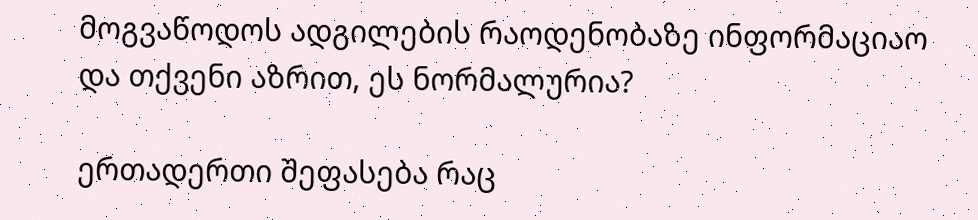მოგვაწოდოს ადგილების რაოდენობაზე ინფორმაციაო და თქვენი აზრით, ეს ნორმალურია?

ერთადერთი შეფასება რაც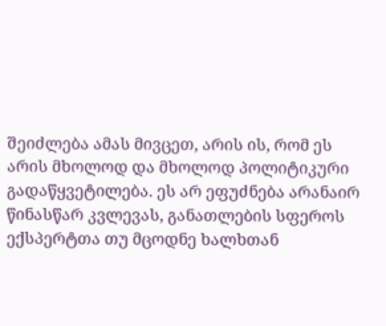შეიძლება ამას მივცეთ, არის ის, რომ ეს არის მხოლოდ და მხოლოდ პოლიტიკური გადაწყვეტილება. ეს არ ეფუძნება არანაირ წინასწარ კვლევას, განათლების სფეროს ექსპერტთა თუ მცოდნე ხალხთან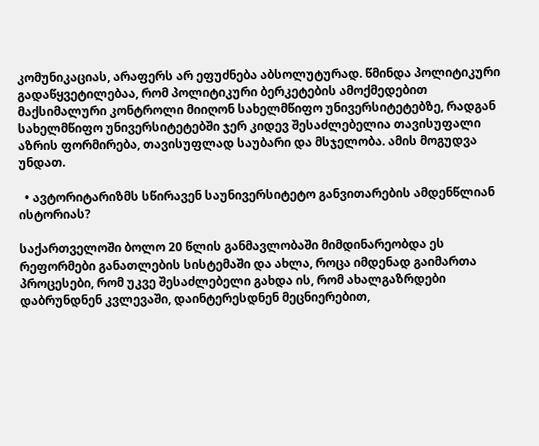კომუნიკაციას, არაფერს არ ეფუძნება აბსოლუტურად. წმინდა პოლიტიკური გადაწყვეტილებაა, რომ პოლიტიკური ბერკეტების ამოქმედებით მაქსიმალური კონტროლი მიიღონ სახელმწიფო უნივერსიტეტებზე, რადგან სახელმწიფო უნივერსიტეტებში ჯერ კიდევ შესაძლებელია თავისუფალი აზრის ფორმირება, თავისუფლად საუბარი და მსჯელობა. ამის მოგუდვა უნდათ.

  • ავტორიტარიზმს სწირავენ საუნივერსიტეტო განვითარების ამდენწლიან ისტორიას?

საქართველოში ბოლო 20 წლის განმავლობაში მიმდინარეობდა ეს რეფორმები განათლების სისტემაში და ახლა, როცა იმდენად გაიმართა პროცესები, რომ უკვე შესაძლებელი გახდა ის, რომ ახალგაზრდები დაბრუნდნენ კვლევაში, დაინტერესდნენ მეცნიერებით,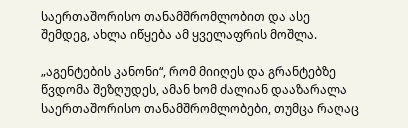საერთაშორისო თანამშრომლობით და ასე შემდეგ, ახლა იწყება ამ ყველაფრის მოშლა.

„აგენტების კანონი“, რომ მიიღეს და გრანტებზე წვდომა შეზღუდეს, ამან ხომ ძალიან დააზარალა საერთაშორისო თანამშრომლობები, თუმცა რაღაც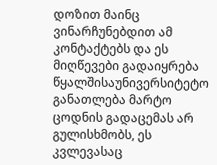დოზით მაინც ვინარჩუნებდით ამ კონტაქტებს და ეს მიღწევები გადაიყრება წყალშისაუნივერსიტეტო განათლება მარტო ცოდნის გადაცემას არ გულისხმობს, ეს კვლევასაც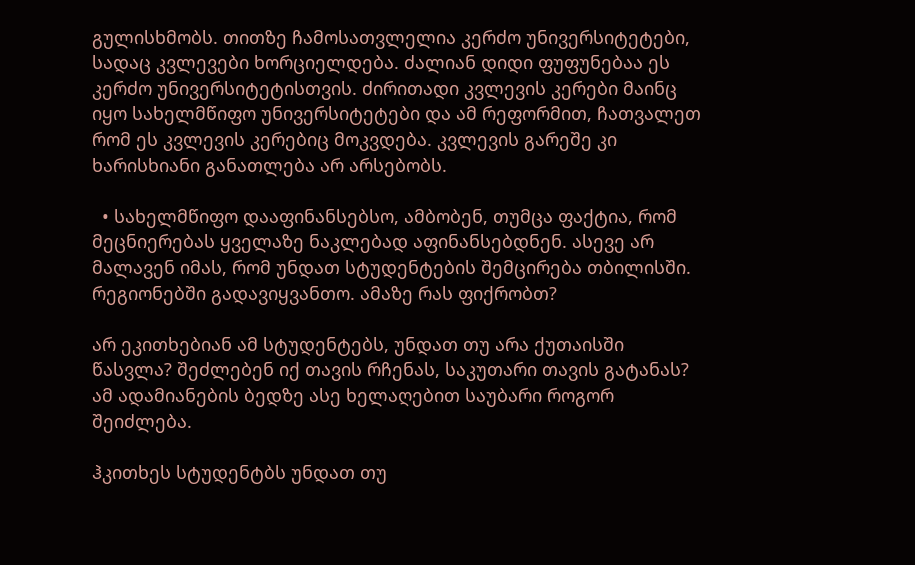გულისხმობს. თითზე ჩამოსათვლელია კერძო უნივერსიტეტები, სადაც კვლევები ხორციელდება. ძალიან დიდი ფუფუნებაა ეს კერძო უნივერსიტეტისთვის. ძირითადი კვლევის კერები მაინც იყო სახელმწიფო უნივერსიტეტები და ამ რეფორმით, ჩათვალეთ რომ ეს კვლევის კერებიც მოკვდება. კვლევის გარეშე კი ხარისხიანი განათლება არ არსებობს.

  • სახელმწიფო დააფინანსებსო, ამბობენ, თუმცა ფაქტია, რომ მეცნიერებას ყველაზე ნაკლებად აფინანსებდნენ. ასევე არ მალავენ იმას, რომ უნდათ სტუდენტების შემცირება თბილისში. რეგიონებში გადავიყვანთო. ამაზე რას ფიქრობთ?

არ ეკითხებიან ამ სტუდენტებს, უნდათ თუ არა ქუთაისში წასვლა? შეძლებენ იქ თავის რჩენას, საკუთარი თავის გატანას? ამ ადამიანების ბედზე ასე ხელაღებით საუბარი როგორ შეიძლება.

ჰკითხეს სტუდენტბს უნდათ თუ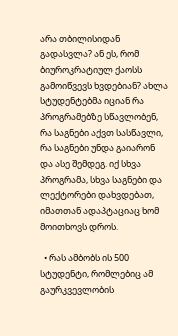არა თბილისიდან გადასვლა? ან ეს, რომ ბიუროკრატიულ ქაოსს გამოიწვევს ხვდებიან? ახლა სტუდენტებმა იციან რა პროგრამებზე სწავლობენ, რა საგნები აქვთ სასწავლი, რა საგნები უნდა გაიარონ და ასე შემდეგ. იქ სხვა პროგრამა, სხვა საგნები და ლექტორები დახვდებათ, იმათთან ადაპტაციაც ხომ მოითხოვს დროს.

  • რას ამბობს ის 500 სტუდენტი, რომლებიც ამ გაურკვევლობის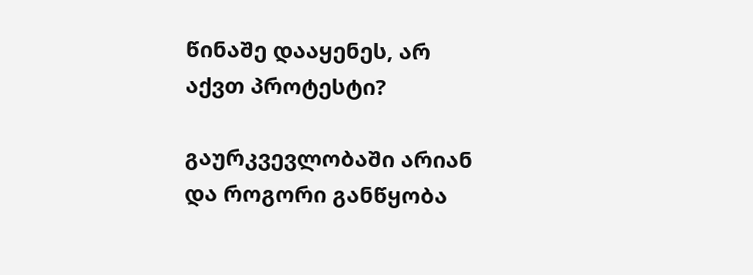წინაშე დააყენეს, არ აქვთ პროტესტი?

გაურკვევლობაში არიან და როგორი განწყობა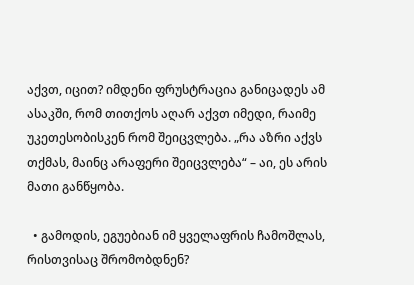აქვთ, იცით? იმდენი ფრუსტრაცია განიცადეს ამ ასაკში, რომ თითქოს აღარ აქვთ იმედი, რაიმე უკეთესობისკენ რომ შეიცვლება. „რა აზრი აქვს თქმას, მაინც არაფერი შეიცვლება“ – აი, ეს არის მათი განწყობა.

  • გამოდის, ეგუებიან იმ ყველაფრის ჩამოშლას, რისთვისაც შრომობდნენ?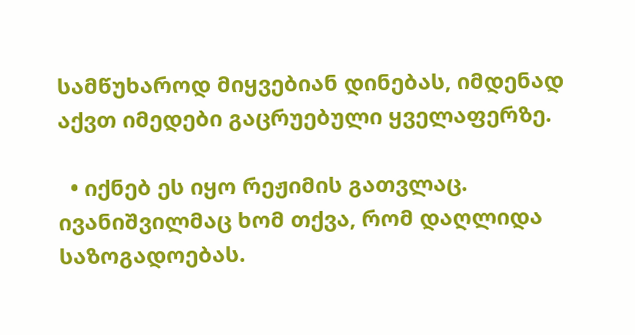სამწუხაროდ მიყვებიან დინებას, იმდენად აქვთ იმედები გაცრუებული ყველაფერზე.

  • იქნებ ეს იყო რეჟიმის გათვლაც. ივანიშვილმაც ხომ თქვა, რომ დაღლიდა საზოგადოებას.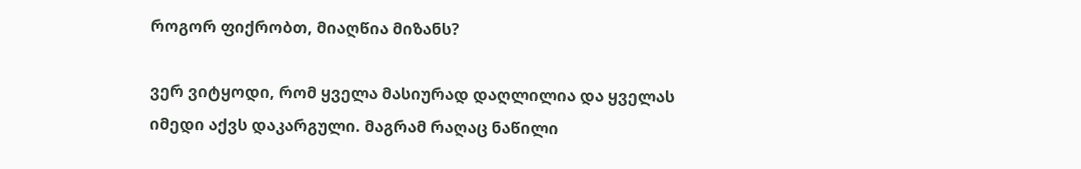როგორ ფიქრობთ, მიაღწია მიზანს?

ვერ ვიტყოდი, რომ ყველა მასიურად დაღლილია და ყველას იმედი აქვს დაკარგული. მაგრამ რაღაც ნაწილი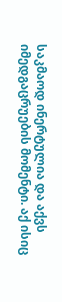საკმაოდ ინერტულია და აქვს იმედგაცრუების მომენტი. აქ ისიც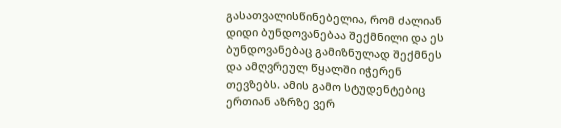გასათვალისწინებელია, რომ ძალიან დიდი ბუნდოვანებაა შექმნილი და ეს ბუნდოვანებაც გამიზნულად შექმნეს და ამღვრეულ წყალში იჭერენ თევზებს. ამის გამო სტუდენტებიც ერთიან აზრზე ვერ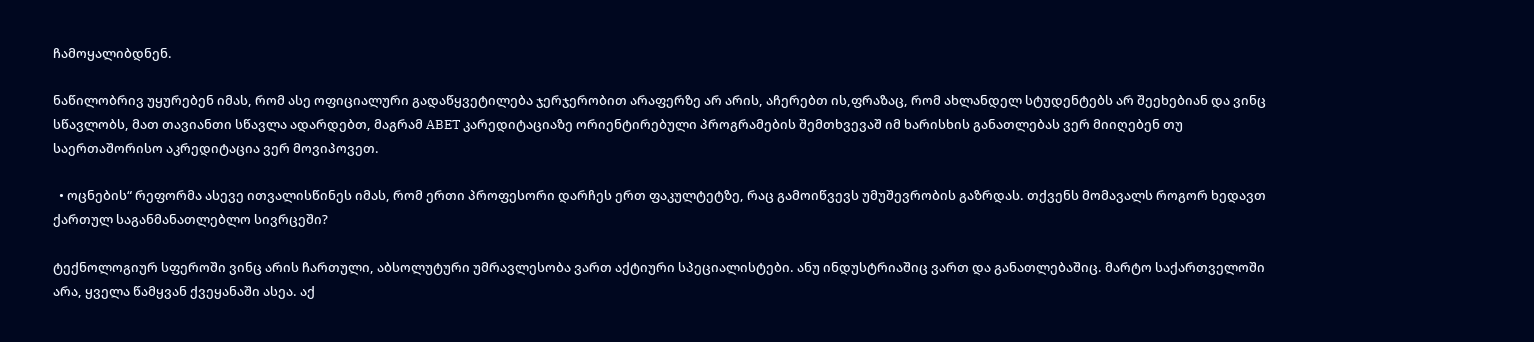ჩამოყალიბდნენ.

ნაწილობრივ უყურებენ იმას, რომ ასე ოფიციალური გადაწყვეტილება ჯერჯერობით არაფერზე არ არის, აჩერებთ ის,ფრაზაც, რომ ახლანდელ სტუდენტებს არ შეეხებიან და ვინც სწავლობს, მათ თავიანთი სწავლა ადარდებთ, მაგრამ ABET კარედიტაციაზე ორიენტირებული პროგრამების შემთხვევაშ იმ ხარისხის განათლებას ვერ მიიღებენ თუ საერთაშორისო აკრედიტაცია ვერ მოვიპოვეთ.

  • ოცნების“ რეფორმა ასევე ითვალისწინეს იმას, რომ ერთი პროფესორი დარჩეს ერთ ფაკულტეტზე, რაც გამოიწვევს უმუშევრობის გაზრდას. თქვენს მომავალს როგორ ხედავთ ქართულ საგანმანათლებლო სივრცეში?

ტექნოლოგიურ სფეროში ვინც არის ჩართული, აბსოლუტური უმრავლესობა ვართ აქტიური სპეციალისტები. ანუ ინდუსტრიაშიც ვართ და განათლებაშიც. მარტო საქართველოში არა, ყველა წამყვან ქვეყანაში ასეა. აქ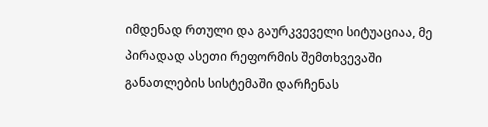იმდენად რთული და გაურკვეველი სიტუაციაა, მე პირადად ასეთი რეფორმის შემთხვევაში განათლების სისტემაში დარჩენას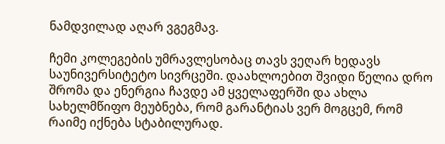ნამდვილად აღარ ვგეგმავ.

ჩემი კოლეგების უმრავლესობაც თავს ვეღარ ხედავს საუნივერსიტეტო სივრცეში. დაახლოებით შვიდი წელია დრო შრომა და ენერგია ჩავდე ამ ყველაფერში და ახლა სახელმწიფო მეუბნება, რომ გარანტიას ვერ მოგცემ, რომ რაიმე იქნება სტაბილურად.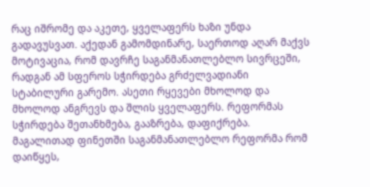რაც იშრომე და აკეთე, ყველაფერს ხაზი უნდა გადავუსვათ. აქედან გამომდინარე, საერთოდ აღარ მაქვს მოტივაცია, რომ დავრჩე საგანმანათლებლო სივრცეში, რადგან ამ სფეროს სჭირდება გრძელვადიანი სტაბილური გარემო. ასეთი რყევები მხოლოდ და მხოლოდ ანგრევს და შლის ყველაფერს. რეფორმას სჭირდება შეთანხმება, გააზრება, დაფიქრება. მაგალითად ფინეთში საგანმანათლებლო რეფორმა რომ დაიწყეს,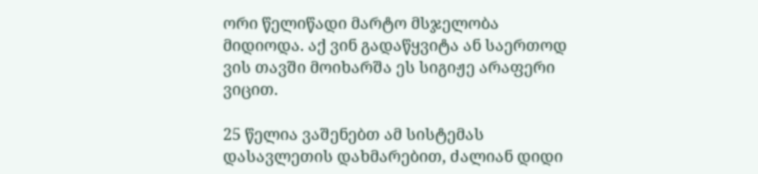ორი წელიწადი მარტო მსჯელობა მიდიოდა. აქ ვინ გადაწყვიტა ან საერთოდ ვის თავში მოიხარშა ეს სიგიჟე არაფერი ვიცით.

25 წელია ვაშენებთ ამ სისტემას დასავლეთის დახმარებით, ძალიან დიდი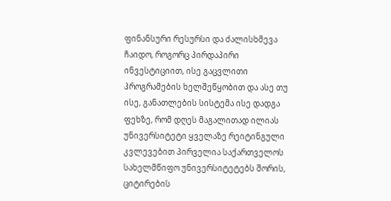ფინანსური რესურსი და ძალისხმევა ჩაიდო, როგორც პირდაპირი ინვესტიციით, ისე გაცვლითი პროგრამების ხელშეწყობით და ასე თუ ისე, განათლების სისტემა ისე დადგა ფეხზე, რომ დღეს მაგალითად ილიას უნივერსიტეტი ყველაზე რეიტინგული კვლევებით პირველია საქართველოს სახელმწიფო უნივერსიტეტებს შორის, ციტირების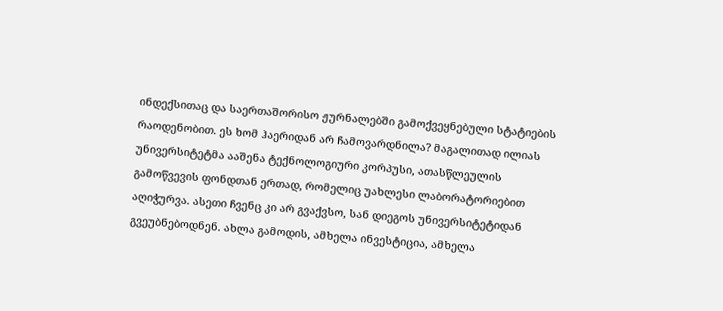ინდექსითაც და საერთაშორისო ჟურნალებში გამოქვეყნებული სტატიების რაოდენობით. ეს ხომ ჰაერიდან არ ჩამოვარდნილა? მაგალითად ილიას უნივერსიტეტმა ააშენა ტექნოლოგიური კორპუსი, ათასწლეულის გამოწვევის ფონდთან ერთად, რომელიც უახლესი ლაბორატორიებით აღიჭურვა. ასეთი ჩვენც კი არ გვაქვსო, სან დიეგოს უნივერსიტეტიდან გვეუბნებოდნენ. ახლა გამოდის, ამხელა ინვესტიცია, ამხელა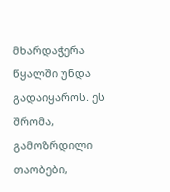მხარდაჭერა წყალში უნდა გადაიყაროს. ეს შრომა, გამოზრდილი თაობები,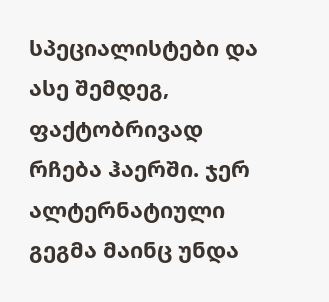სპეციალისტები და ასე შემდეგ, ფაქტობრივად რჩება ჰაერში. ჯერ ალტერნატიული გეგმა მაინც უნდა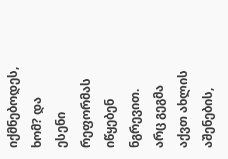იქმნებოდეს, ხომ? და ესენი რეფორმას იწყებენ ნგრევით. არც გეგმა აქვთ ახლის აშენების,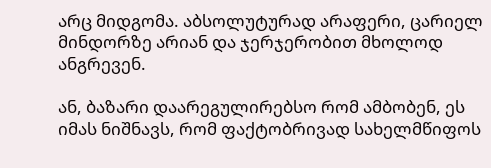არც მიდგომა. აბსოლუტურად არაფერი, ცარიელ მინდორზე არიან და ჯერჯერობით მხოლოდ ანგრევენ.

ან, ბაზარი დაარეგულირებსო რომ ამბობენ, ეს იმას ნიშნავს, რომ ფაქტობრივად სახელმწიფოს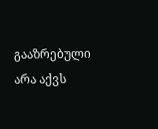გააზრებული არა აქვს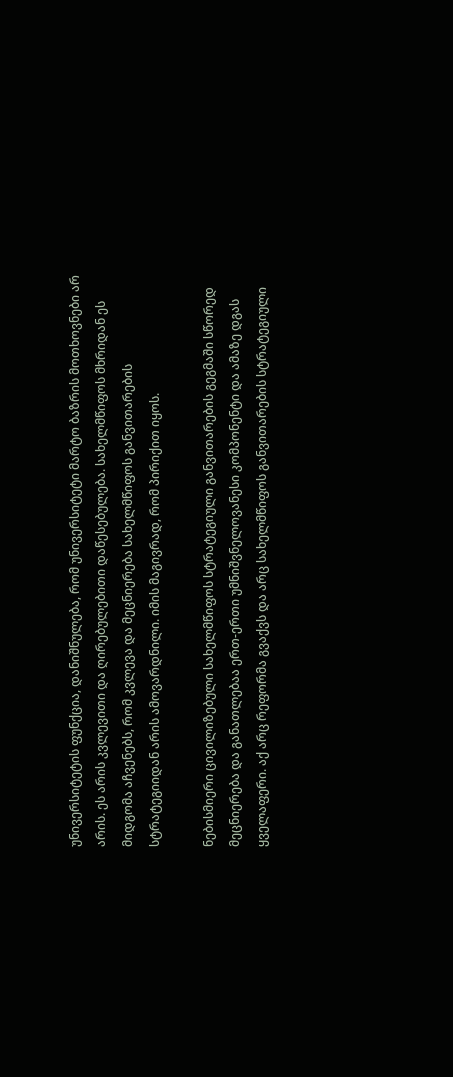უნივერსიტეტის ფუნქცია, დანიშნულება, რომ უნივერსიტეტი მარტო ბაზრის მოთხოვნები არ არის. ეს არის კვლევითი და ღირებულებითი დაწესებულება. სახელმწიფოს მხრიდან ეს მიდგომა აჩვენებს, რომ კვლევა და მეცნიერება სახელმწიფოს განვითარების სტრატეგიიდან არის ამოვარდნილი. იმის მაგივრად, რომ პირიქით იყოს.

ნებისმიერი ცივილიზებული სახელმწიფოს სტრატეგიული განვითარების გეგმაში სწორედ მეცნიერება და განათლებაა ერთ-ერთი უმნიშვნელოვანესი კომპონენტი და ამაზე დგას ყველაფერი. აქ არც რეფორმა გვაქვს და არც სახელმწიფოს განვითარების სტრატეგიული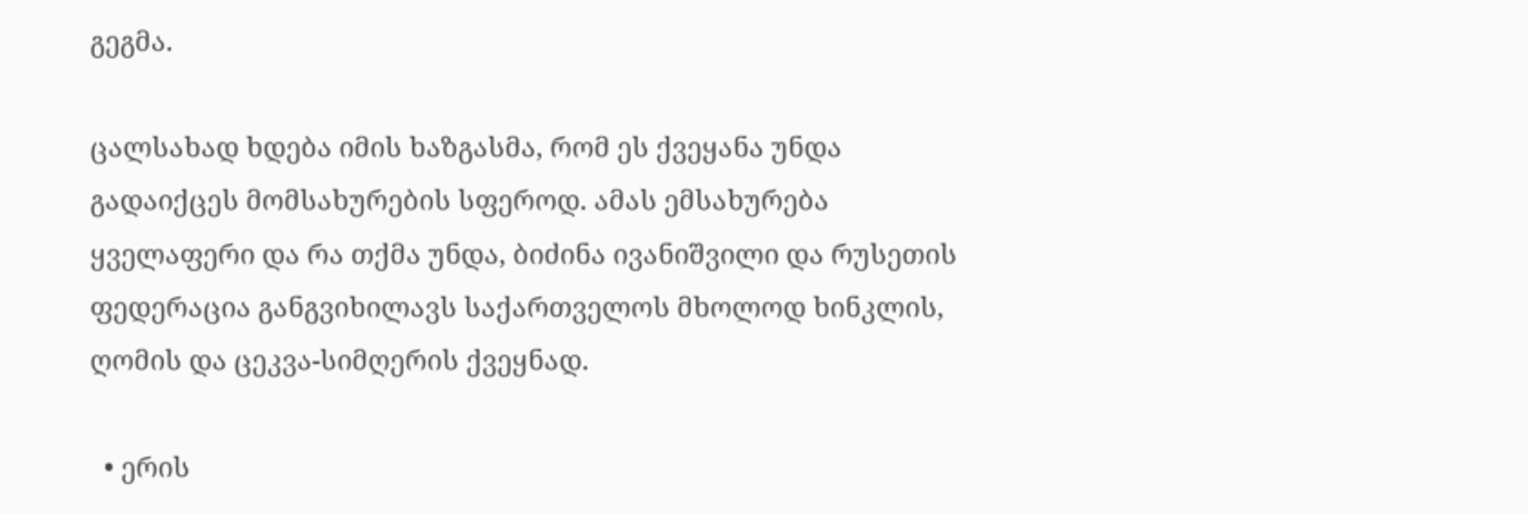გეგმა.

ცალსახად ხდება იმის ხაზგასმა, რომ ეს ქვეყანა უნდა გადაიქცეს მომსახურების სფეროდ. ამას ემსახურება ყველაფერი და რა თქმა უნდა, ბიძინა ივანიშვილი და რუსეთის ფედერაცია განგვიხილავს საქართველოს მხოლოდ ხინკლის, ღომის და ცეკვა-სიმღერის ქვეყნად.

  • ერის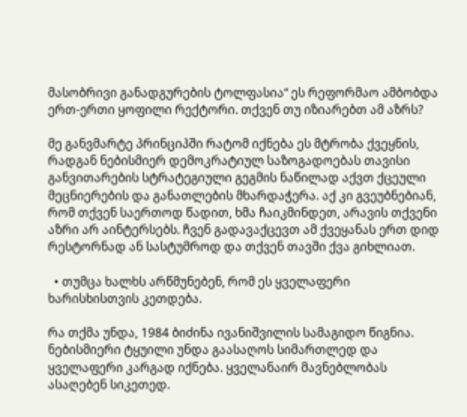მასობრივი განადგურების ტოლფასია“ ეს რეფორმაო ამბობდა ერთ-ერთი ყოფილი რექტორი. თქვენ თუ იზიარებთ ამ აზრს?

მე განვმარტე პრინციპში რატომ იქნება ეს მტრობა ქვეყნის, რადგან ნებისმიერ დემოკრატიულ საზოგადოებას თავისი განვითარების სტრატეგიული გეგმის ნაწილად აქვთ ქცეული მეცნიერების და განათლების მხარდაჭერა. აქ კი გვეუბნებიან, რომ თქვენ საერთოდ წადით, ხმა ჩაიკმინდეთ, არავის თქვენი აზრი არ აინტერსებს. ჩვენ გადავაქცევთ ამ ქვეყანას ერთ დიდ რესტორნად ან სასტუმროდ და თქვენ თავში ქვა გიხლიათ.

  • თუმცა ხალხს არწმუნებენ, რომ ეს ყველაფერი ხარისხისთვის კეთდება.

რა თქმა უნდა, 1984 ბიძინა ივანიშვილის სამაგიდო წიგნია. ნებისმიერი ტყუილი უნდა გაასაღოს სიმართლედ და ყველაფერი კარგად იქნება. ყველანაირ მავნებლობას ასაღებენ სიკეთედ.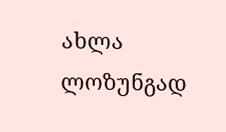ახლა ლოზუნგად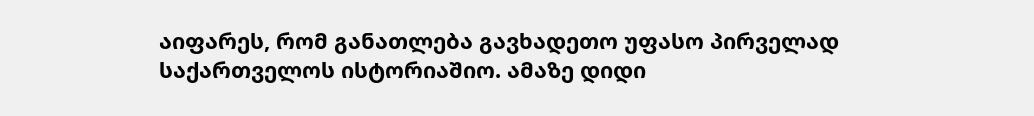აიფარეს, რომ განათლება გავხადეთო უფასო პირველად საქართველოს ისტორიაშიო. ამაზე დიდი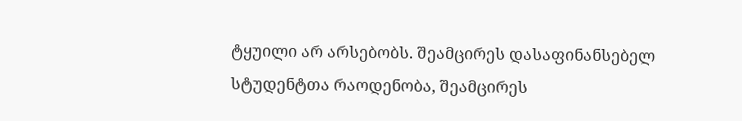ტყუილი არ არსებობს. შეამცირეს დასაფინანსებელ სტუდენტთა რაოდენობა, შეამცირეს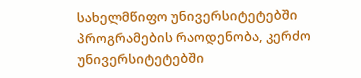სახელმწიფო უნივერსიტეტებში პროგრამების რაოდენობა, კერძო უნივერსიტეტებში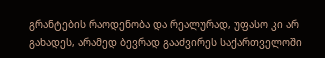გრანტების რაოდენობა და რეალურად, უფასო კი არ გახადეს, არამედ ბევრად გააძვირეს საქართველოში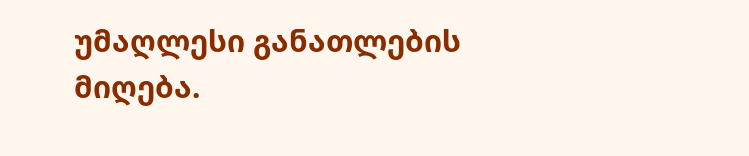უმაღლესი განათლების მიღება.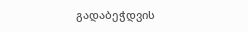გადაბეჭდვის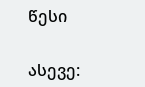წესი


ასევე: